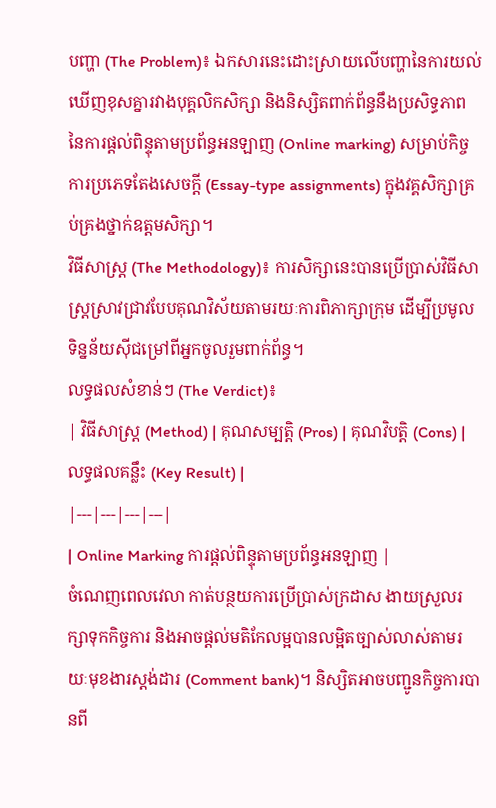បញ្ហា (The Problem)៖ ឯកសារនេះដោះស្រាយលើបញ្ហានៃការយល់ឃើញខុសគ្នារវាងបុគ្គលិកសិក្សា និងនិស្សិតពាក់ព័ន្ធនឹងប្រសិទ្ធភាពនៃការផ្តល់ពិន្ទុតាមប្រព័ន្ធអនឡាញ (Online marking) សម្រាប់កិច្ចការប្រភេទតែងសេចក្តី (Essay-type assignments) ក្នុងវគ្គសិក្សាគ្រប់គ្រងថ្នាក់ឧត្តមសិក្សា។
វិធីសាស្ត្រ (The Methodology)៖ ការសិក្សានេះបានប្រើប្រាស់វិធីសាស្ត្រស្រាវជ្រាវបែបគុណវិស័យតាមរយៈការពិភាក្សាក្រុម ដើម្បីប្រមូលទិន្នន័យស៊ីជម្រៅពីអ្នកចូលរួមពាក់ព័ន្ធ។
លទ្ធផលសំខាន់ៗ (The Verdict)៖
| វិធីសាស្ត្រ (Method) | គុណសម្បត្តិ (Pros) | គុណវិបត្តិ (Cons) | លទ្ធផលគន្លឹះ (Key Result) |
|---|---|---|---|
| Online Marking ការផ្តល់ពិន្ទុតាមប្រព័ន្ធអនឡាញ |
ចំណេញពេលវេលា កាត់បន្ថយការប្រើប្រាស់ក្រដាស ងាយស្រួលរក្សាទុកកិច្ចការ និងអាចផ្តល់មតិកែលម្អបានលម្អិតច្បាស់លាស់តាមរយៈមុខងារស្តង់ដារ (Comment bank)។ និស្សិតអាចបញ្ជូនកិច្ចការបានពី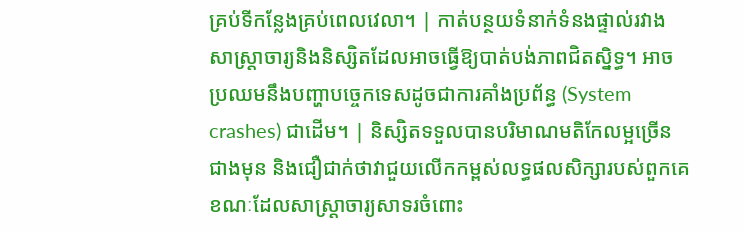គ្រប់ទីកន្លែងគ្រប់ពេលវេលា។ | កាត់បន្ថយទំនាក់ទំនងផ្ទាល់រវាងសាស្ត្រាចារ្យនិងនិស្សិតដែលអាចធ្វើឱ្យបាត់បង់ភាពជិតស្និទ្ធ។ អាចប្រឈមនឹងបញ្ហាបច្ចេកទេសដូចជាការគាំងប្រព័ន្ធ (System crashes) ជាដើម។ | និស្សិតទទួលបានបរិមាណមតិកែលម្អច្រើនជាងមុន និងជឿជាក់ថាវាជួយលើកកម្ពស់លទ្ធផលសិក្សារបស់ពួកគេ ខណៈដែលសាស្ត្រាចារ្យសាទរចំពោះ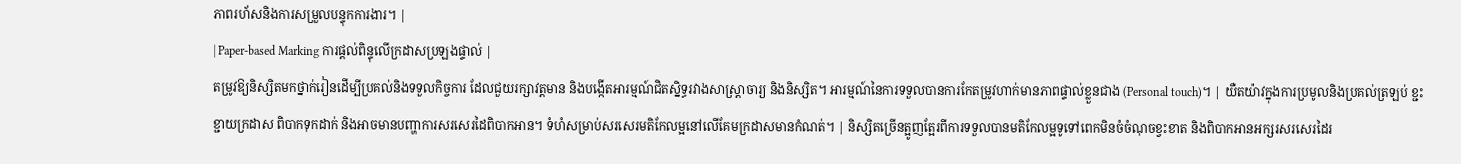ភាពរហ័សនិងការសម្រួលបន្ទុកការងារ។ |
| Paper-based Marking ការផ្តល់ពិន្ទុលើក្រដាសប្រឡងផ្ទាល់ |
តម្រូវឱ្យនិស្សិតមកថ្នាក់រៀនដើម្បីប្រគល់និងទទួលកិច្ចការ ដែលជួយរក្សាវត្តមាន និងបង្កើតអារម្មណ៍ជិតស្និទ្ធរវាងសាស្ត្រាចារ្យ និងនិស្សិត។ អារម្មណ៍នៃការទទួលបានការកែតម្រូវហាក់មានភាពផ្ទាល់ខ្លួនជាង (Personal touch)។ | យឺតយ៉ាវក្នុងការប្រមូលនិងប្រគល់ត្រឡប់ ខ្ជះខ្ជាយក្រដាស ពិបាកទុកដាក់ និងអាចមានបញ្ហាការសរសេរដៃពិបាកអាន។ ទំហំសម្រាប់សរសេរមតិកែលម្អនៅលើគែមក្រដាសមានកំណត់។ | និស្សិតច្រើនត្អូញត្អែរពីការទទួលបានមតិកែលម្អទូទៅពេកមិនចំចំណុចខ្វះខាត និងពិបាកអានអក្សរសរសេរដៃរ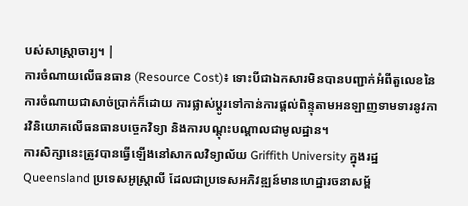បស់សាស្ត្រាចារ្យ។ |
ការចំណាយលើធនធាន (Resource Cost)៖ ទោះបីជាឯកសារមិនបានបញ្ជាក់អំពីតួលេខនៃការចំណាយជាសាច់ប្រាក់ក៏ដោយ ការផ្លាស់ប្តូរទៅកាន់ការផ្តល់ពិន្ទុតាមអនឡាញទាមទារនូវការវិនិយោគលើធនធានបច្ចេកវិទ្យា និងការបណ្តុះបណ្តាលជាមូលដ្ឋាន។
ការសិក្សានេះត្រូវបានធ្វើឡើងនៅសាកលវិទ្យាល័យ Griffith University ក្នុងរដ្ឋ Queensland ប្រទេសអូស្ត្រាលី ដែលជាប្រទេសអភិវឌ្ឍន៍មានហេដ្ឋារចនាសម្ព័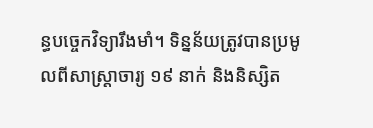ន្ធបច្ចេកវិទ្យារឹងមាំ។ ទិន្នន័យត្រូវបានប្រមូលពីសាស្ត្រាចារ្យ ១៩ នាក់ និងនិស្សិត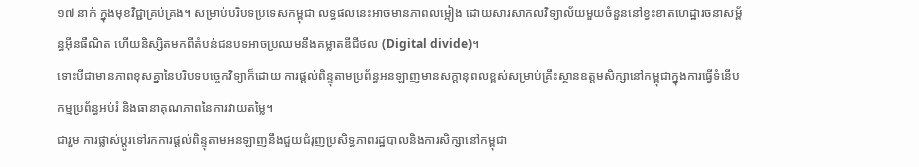១៧ នាក់ ក្នុងមុខវិជ្ជាគ្រប់គ្រង។ សម្រាប់បរិបទប្រទេសកម្ពុជា លទ្ធផលនេះអាចមានភាពលម្អៀង ដោយសារសាកលវិទ្យាល័យមួយចំនួននៅខ្វះខាតហេដ្ឋារចនាសម្ព័ន្ធអ៊ីនធឺណិត ហើយនិស្សិតមកពីតំបន់ជនបទអាចប្រឈមនឹងគម្លាតឌីជីថល (Digital divide)។
ទោះបីជាមានភាពខុសគ្នានៃបរិបទបច្ចេកវិទ្យាក៏ដោយ ការផ្តល់ពិន្ទុតាមប្រព័ន្ធអនឡាញមានសក្តានុពលខ្ពស់សម្រាប់គ្រឹះស្ថានឧត្តមសិក្សានៅកម្ពុជាក្នុងការធ្វើទំនើបកម្មប្រព័ន្ធអប់រំ និងធានាគុណភាពនៃការវាយតម្លៃ។
ជារួម ការផ្លាស់ប្តូរទៅរកការផ្តល់ពិន្ទុតាមអនឡាញនឹងជួយជំរុញប្រសិទ្ធភាពរដ្ឋបាលនិងការសិក្សានៅកម្ពុជា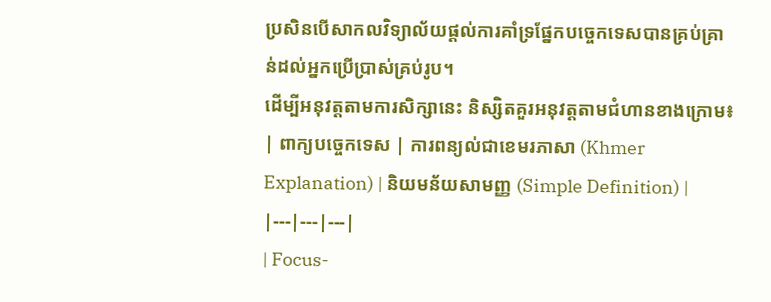ប្រសិនបើសាកលវិទ្យាល័យផ្តល់ការគាំទ្រផ្នែកបច្ចេកទេសបានគ្រប់គ្រាន់ដល់អ្នកប្រើប្រាស់គ្រប់រូប។
ដើម្បីអនុវត្តតាមការសិក្សានេះ និស្សិតគួរអនុវត្តតាមជំហានខាងក្រោម៖
| ពាក្យបច្ចេកទេស | ការពន្យល់ជាខេមរភាសា (Khmer Explanation) | និយមន័យសាមញ្ញ (Simple Definition) |
|---|---|---|
| Focus-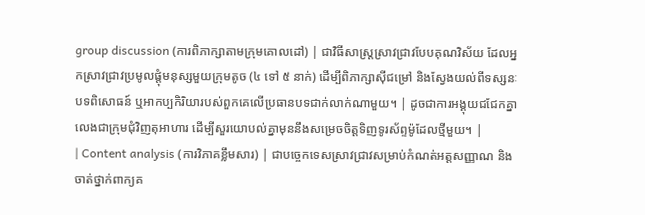group discussion (ការពិភាក្សាតាមក្រុមគោលដៅ) | ជាវិធីសាស្ត្រស្រាវជ្រាវបែបគុណវិស័យ ដែលអ្នកស្រាវជ្រាវប្រមូលផ្តុំមនុស្សមួយក្រុមតូច (៤ ទៅ ៥ នាក់) ដើម្បីពិភាក្សាស៊ីជម្រៅ និងស្វែងយល់ពីទស្សនៈ បទពិសោធន៍ ឬអាកប្បកិរិយារបស់ពួកគេលើប្រធានបទជាក់លាក់ណាមួយ។ | ដូចជាការអង្គុយជជែកគ្នាលេងជាក្រុមជុំវិញតុអាហារ ដើម្បីសួរយោបល់គ្នាមុននឹងសម្រេចចិត្តទិញទូរស័ព្ទម៉ូដែលថ្មីមួយ។ |
| Content analysis (ការវិភាគខ្លឹមសារ) | ជាបច្ចេកទេសស្រាវជ្រាវសម្រាប់កំណត់អត្តសញ្ញាណ និងចាត់ថ្នាក់ពាក្យគ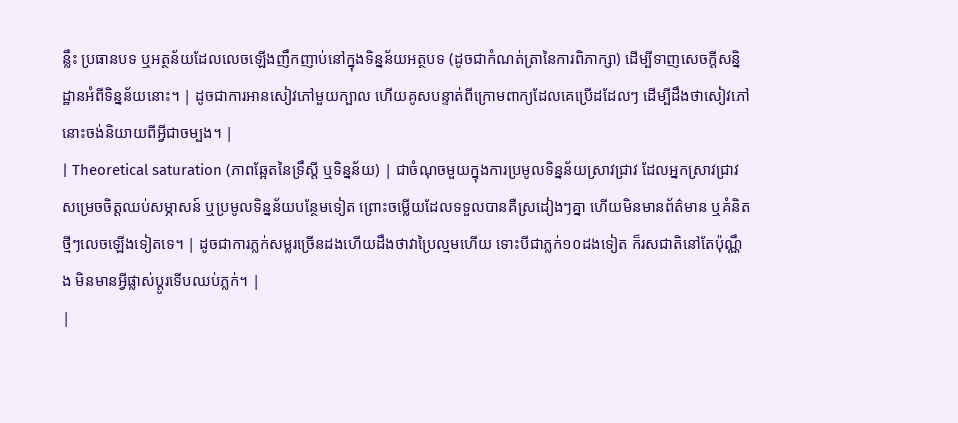ន្លឹះ ប្រធានបទ ឬអត្ថន័យដែលលេចឡើងញឹកញាប់នៅក្នុងទិន្នន័យអត្ថបទ (ដូចជាកំណត់ត្រានៃការពិភាក្សា) ដើម្បីទាញសេចក្តីសន្និដ្ឋានអំពីទិន្នន័យនោះ។ | ដូចជាការអានសៀវភៅមួយក្បាល ហើយគូសបន្ទាត់ពីក្រោមពាក្យដែលគេប្រើដដែលៗ ដើម្បីដឹងថាសៀវភៅនោះចង់និយាយពីអ្វីជាចម្បង។ |
| Theoretical saturation (ភាពឆ្អែតនៃទ្រឹស្តី ឬទិន្នន័យ) | ជាចំណុចមួយក្នុងការប្រមូលទិន្នន័យស្រាវជ្រាវ ដែលអ្នកស្រាវជ្រាវសម្រេចចិត្តឈប់សម្ភាសន៍ ឬប្រមូលទិន្នន័យបន្ថែមទៀត ព្រោះចម្លើយដែលទទួលបានគឺស្រដៀងៗគ្នា ហើយមិនមានព័ត៌មាន ឬគំនិតថ្មីៗលេចឡើងទៀតទេ។ | ដូចជាការភ្លក់សម្លរច្រើនដងហើយដឹងថាវាប្រៃល្មមហើយ ទោះបីជាភ្លក់១០ដងទៀត ក៏រសជាតិនៅតែប៉ុណ្ណឹង មិនមានអ្វីផ្លាស់ប្តូរទើបឈប់ភ្លក់។ |
|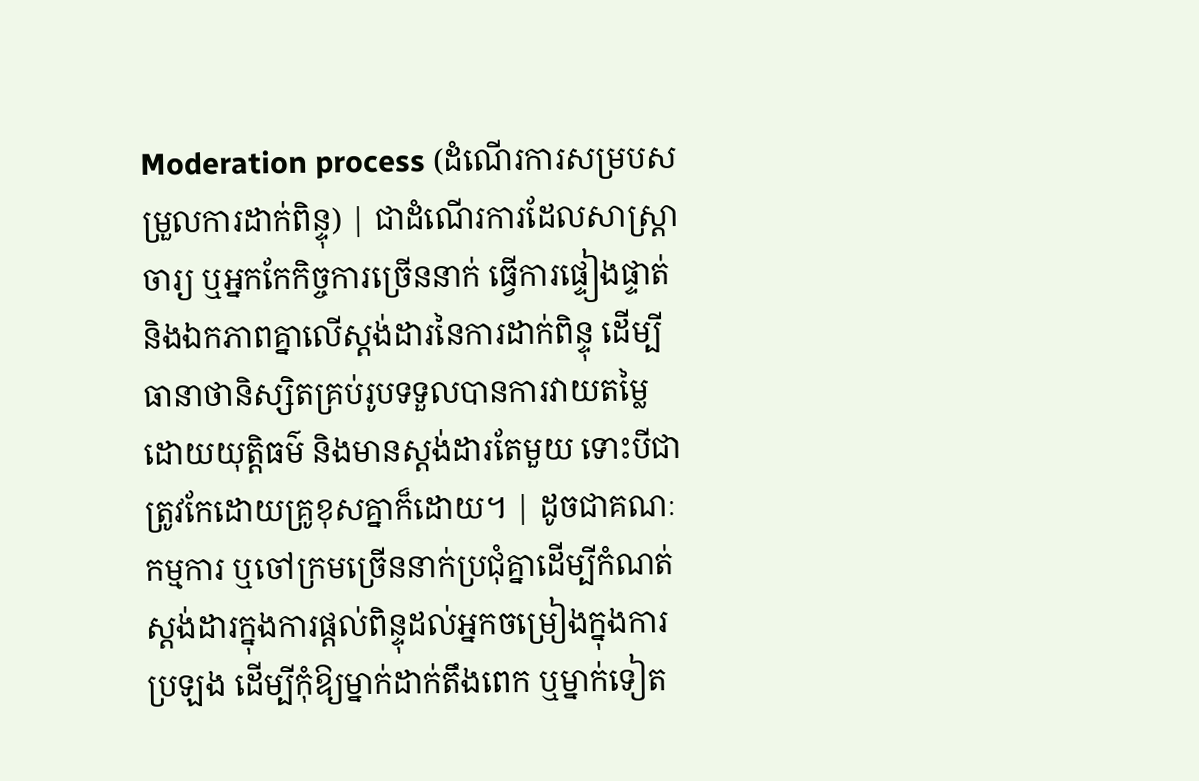Moderation process (ដំណើរការសម្របសម្រួលការដាក់ពិន្ទុ) | ជាដំណើរការដែលសាស្ត្រាចារ្យ ឬអ្នកកែកិច្ចការច្រើននាក់ ធ្វើការផ្ទៀងផ្ទាត់ និងឯកភាពគ្នាលើស្តង់ដារនៃការដាក់ពិន្ទុ ដើម្បីធានាថានិស្សិតគ្រប់រូបទទួលបានការវាយតម្លៃដោយយុត្តិធម៌ និងមានស្តង់ដារតែមួយ ទោះបីជាត្រូវកែដោយគ្រូខុសគ្នាក៏ដោយ។ | ដូចជាគណៈកម្មការ ឬចៅក្រមច្រើននាក់ប្រជុំគ្នាដើម្បីកំណត់ស្តង់ដារក្នុងការផ្តល់ពិន្ទុដល់អ្នកចម្រៀងក្នុងការប្រឡង ដើម្បីកុំឱ្យម្នាក់ដាក់តឹងពេក ឬម្នាក់ទៀត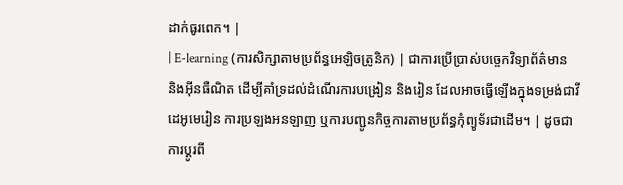ដាក់ធូរពេក។ |
| E-learning (ការសិក្សាតាមប្រព័ន្ធអេឡិចត្រូនិក) | ជាការប្រើប្រាស់បច្ចេកវិទ្យាព័ត៌មាន និងអ៊ីនធឺណិត ដើម្បីគាំទ្រដល់ដំណើរការបង្រៀន និងរៀន ដែលអាចធ្វើឡើងក្នុងទម្រង់ជាវីដេអូមេរៀន ការប្រឡងអនឡាញ ឬការបញ្ជូនកិច្ចការតាមប្រព័ន្ធកុំព្យូទ័រជាដើម។ | ដូចជាការប្តូរពី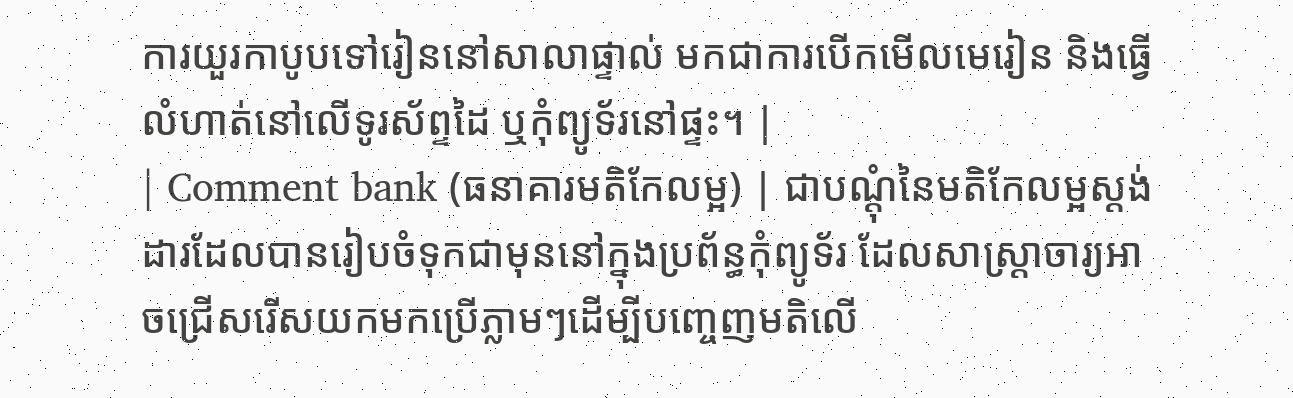ការយួរកាបូបទៅរៀននៅសាលាផ្ទាល់ មកជាការបើកមើលមេរៀន និងធ្វើលំហាត់នៅលើទូរស័ព្ទដៃ ឬកុំព្យូទ័រនៅផ្ទះ។ |
| Comment bank (ធនាគារមតិកែលម្អ) | ជាបណ្តុំនៃមតិកែលម្អស្តង់ដារដែលបានរៀបចំទុកជាមុននៅក្នុងប្រព័ន្ធកុំព្យូទ័រ ដែលសាស្ត្រាចារ្យអាចជ្រើសរើសយកមកប្រើភ្លាមៗដើម្បីបញ្ចេញមតិលើ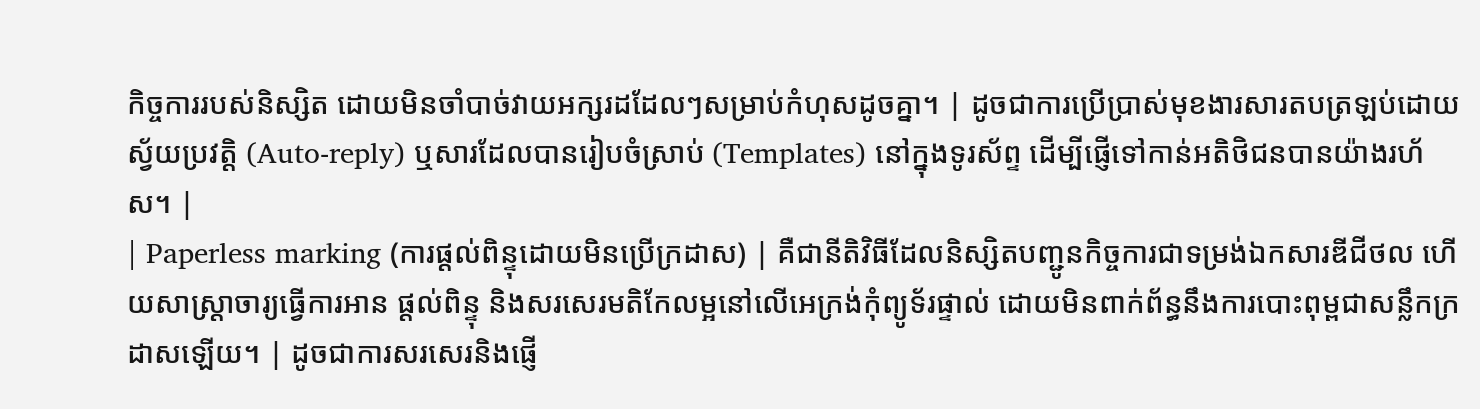កិច្ចការរបស់និស្សិត ដោយមិនចាំបាច់វាយអក្សរដដែលៗសម្រាប់កំហុសដូចគ្នា។ | ដូចជាការប្រើប្រាស់មុខងារសារតបត្រឡប់ដោយស្វ័យប្រវត្តិ (Auto-reply) ឬសារដែលបានរៀបចំស្រាប់ (Templates) នៅក្នុងទូរស័ព្ទ ដើម្បីផ្ញើទៅកាន់អតិថិជនបានយ៉ាងរហ័ស។ |
| Paperless marking (ការផ្តល់ពិន្ទុដោយមិនប្រើក្រដាស) | គឺជានីតិវិធីដែលនិស្សិតបញ្ជូនកិច្ចការជាទម្រង់ឯកសារឌីជីថល ហើយសាស្ត្រាចារ្យធ្វើការអាន ផ្តល់ពិន្ទុ និងសរសេរមតិកែលម្អនៅលើអេក្រង់កុំព្យូទ័រផ្ទាល់ ដោយមិនពាក់ព័ន្ធនឹងការបោះពុម្ពជាសន្លឹកក្រដាសឡើយ។ | ដូចជាការសរសេរនិងផ្ញើ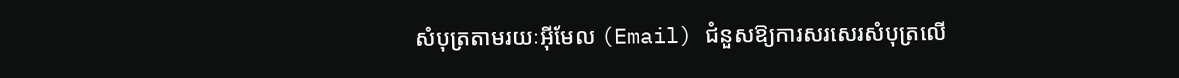សំបុត្រតាមរយៈអ៊ីមែល (Email) ជំនួសឱ្យការសរសេរសំបុត្រលើ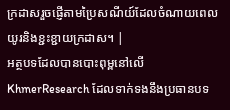ក្រដាសរួចផ្ញើតាមប្រៃសណីយ៍ដែលចំណាយពេលយូរនិងខ្ជះខ្ជាយក្រដាស។ |
អត្ថបទដែលបានបោះពុម្ពនៅលើ KhmerResearch ដែលទាក់ទងនឹងប្រធានបទ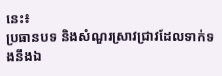នេះ៖
ប្រធានបទ និងសំណួរស្រាវជ្រាវដែលទាក់ទងនឹងឯ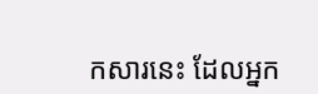កសារនេះ ដែលអ្នក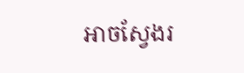អាចស្វែងរ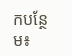កបន្ថែម៖